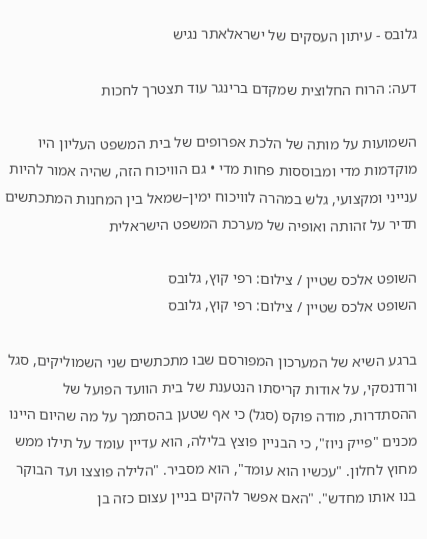גלובס - עיתון העסקים של ישראלאתר נגיש

דעה: הרוח החלוצית שמקדם ברינגר עוד תצטרך לחכות

השמועות על מותה של הלכת אפרופים של בית המשפט העליון היו מוקדמות מדי ומבוססות פחות מדי • גם הוויכוח הזה, שהיה אמור להיות ענייני ומקצועי, גלש במהרה לוויכוח ימין–שמאל בין המחנות המתכתשים תדיר על זהותה ואופיה של מערכת המשפט הישראלית

השופט אלכס שטיין / צילום: רפי קוץ, גלובס
השופט אלכס שטיין / צילום: רפי קוץ, גלובס

ברגע השיא של המערכון המפורסם שבו מתכתשים שני השמוליקים, סגל ורודנסקי, על אודות קריסתו הנטענת של בית הוועד הפועל של ההסתדרות, מודה פוקס (סגל) כי אף שטען בהסתמך על מה שהיום היינו מכנים "פייק ניוז", כי הבניין פוצץ בלילה, הוא עדיין עומד על תילו ממש מחוץ לחלון. "עכשיו הוא עומד", הוא מסביר. "הלילה פוצצו ועד הבוקר בנו אותו מחדש". "האם אפשר להקים בניין עצום כזה בן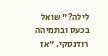לילה?" שואל בכעס ובתמיהה רודנסקי. "אז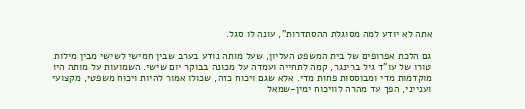אתה לא יודע למה מסוגלת ההסתדרות", עונה לו סגל.

גם הלכת אפרופים של בית המשפט העליון, שעל מותה נודע בערב שבין חמישי לשישי מבין מילות טורו של עו"ד גיל ברינגר, קמה לתחייה ועמדה על מכונה בבוקר יום שישי. השמועות על מותה היו מוקדמות מדי ומבוססות פחות מדי. אלא שגם ויכוח כזה, שכולו אמור להיות ויכוח משפטי, מקצועי וענייני, הפך עד מהרה לוויכוח ימין-שמאל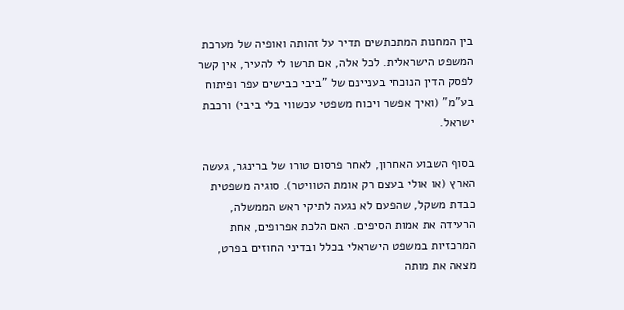בין המחנות המתכתשים תדיר על זהותה ואופיה של מערכת המשפט הישראלית. לכל אלה, אם תרשו לי להעיר, אין קשר לפסק הדין הנוכחי בעניינם של "ביבי כבישים עפר ופיתוח בע"מ" (ואיך אפשר ויכוח משפטי עכשווי בלי ביבי) ורכבת ישראל.

בסוף השבוע האחרון, לאחר פרסום טורו של ברינגר, געשה הארץ (או אולי בעצם רק אומת הטוויטר). סוגיה משפטית כבדת משקל, שהפעם לא נגעה לתיקי ראש הממשלה, הרעידה את אמות הסיפים. האם הלכת אפרופים, אחת המרכזיות במשפט הישראלי בכלל ובדיני החוזים בפרט, מצאה את מותה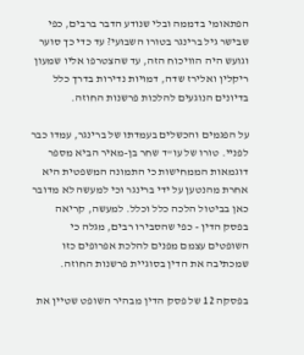הפתאומי בדממה ובלי שנודע הדבר ברבים, כפי שבישר גיל ברינגר בטורו השבועי? עד כדי כך סוער וגועש היה הוויכוח הזה, עד שהצטרפו אליו שמעון ריקלין ואלירז שדה, דמויות נדירות בדרך כלל בדיונים הנוגעים להלכות פרשנות החוזה.

על הפגמים והכשלים בעמדתו של ברינגר, עמדו כבר לפניי. טורו של עו"ד שחר בן-מאיר הביא מספר דוגמאות הממחישות כי התמונה המשפטית היא אחרת מהנטען על ידי ברינגר וכי למעשה לא מדובר כאן בביטול הלכה כלל וכלל. למעשה, קריאה בפסק הדין - כפי שהסבירו רבים, מגלה כי השופטים עצמם מפנים להלכת אפרופים כזו שמכתיבה את הדין בסוגיית פרשנות החוזה.

בפסקה 12 של פסק הדין מבהיר השופט שטיין את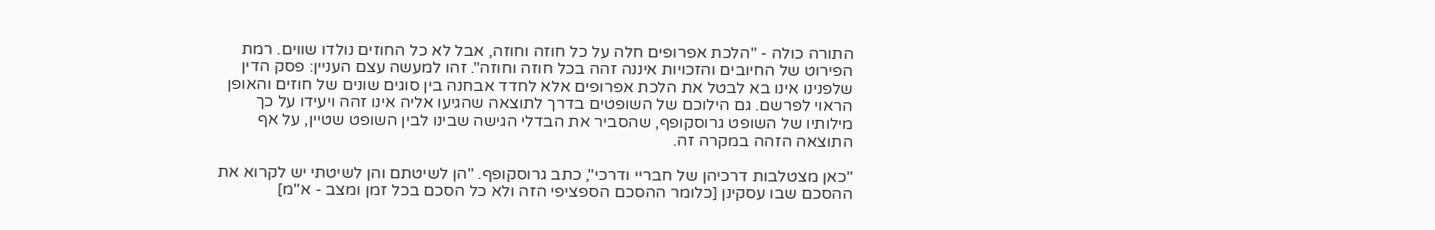התורה כולה - "הלכת אפרופים חלה על כל חוזה וחוזה, אבל לא כל החוזים נולדו שווים. רמת הפירוט של החיובים והזכויות איננה זהה בכל חוזה וחוזה". זהו למעשה עצם העניין: פסק הדין שלפנינו אינו בא לבטל את הלכת אפרופים אלא לחדד אבחנה בין סוגים שונים של חוזים והאופן הראוי לפרשם. גם הילוכם של השופטים בדרך לתוצאה שהגיעו אליה אינו זהה ויעידו על כך מילותיו של השופט גרוסקופף, שהסביר את הבדלי הגישה שבינו לבין השופט שטיין, על אף התוצאה הזהה במקרה זה.

"כאן מצטלבות דרכיהן של חבריי ודרכי", כתב גרוסקופף. "הן לשיטתם והן לשיטתי יש לקרוא את ההסכם שבו עסקינן [כלומר ההסכם הספציפי הזה ולא כל הסכם בכל זמן ומצב - א"מ]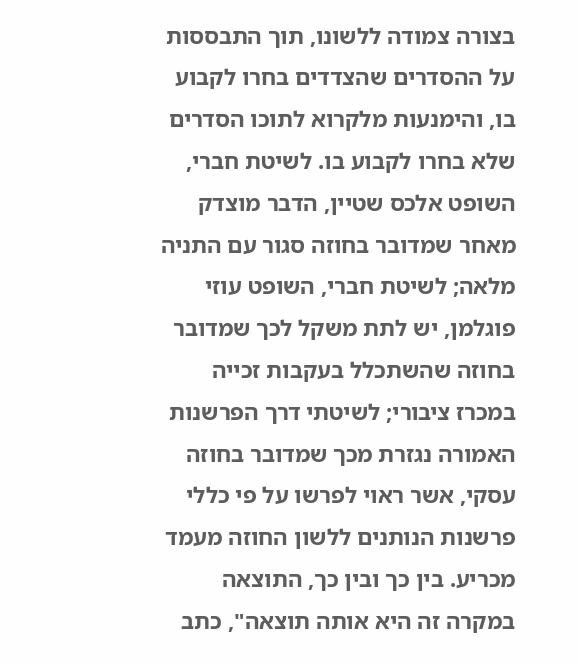בצורה צמודה ללשונו, תוך התבססות על ההסדרים שהצדדים בחרו לקבוע בו, והימנעות מלקרוא לתוכו הסדרים שלא בחרו לקבוע בו. לשיטת חברי, השופט אלכס שטיין, הדבר מוצדק מאחר שמדובר בחוזה סגור עם התניה מלאה; לשיטת חברי, השופט עוזי פוגלמן, יש לתת משקל לכך שמדובר בחוזה שהשתכלל בעקבות זכייה במכרז ציבורי; לשיטתי דרך הפרשנות האמורה נגזרת מכך שמדובר בחוזה עסקי, אשר ראוי לפרשו על פי כללי פרשנות הנותנים ללשון החוזה מעמד מכריע. בין כך ובין כך, התוצאה במקרה זה היא אותה תוצאה", כתב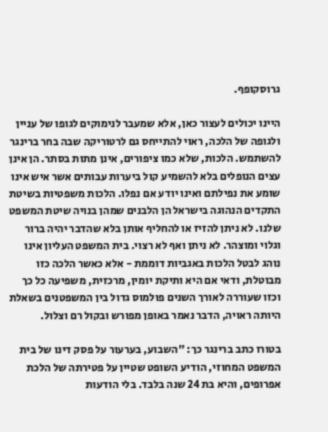גרוסקופף.

היינו יכולים לעצור כאן, אלא שמעבר לנימוקים לגופו של עניין ולגופה של הלכה, ראוי להתייחס גם לרטוריקה שבה בחר ברינגר להשתמש. הלכות, שלא כמו ציפורים, אינן מתות בסתר. הן אינן עצים הנופלים בלא להשמיע קול ביערות עבותים אשר איש אינו שומע את נפילתם ואינו יודע אם נפלו. הלכות משפטיות בשיטת התקדים הנהוגה בישראל הן הלבנים שמהן בנויה שיטת המשפט שלנו. לא ניתן להזיז או להחליף אותן בלא שהדבר יהיה ברור וגלוי ומוצהר. לא ניתן ואף לא רצוי. בית המשפט העליון אינו נוהג לבטל הלכות באגביות דוממת - אלא כאשר הלכה כזו מבוטלת, ודאי אם היא ותיקת יומין, מרכזית, משפיעה כל כך וכזו שעוררה לאורך השנים פולמוס גדול בין המשפטנים בשאלת היותה ראויה, הדבר נאמר באופן מפורש ובקול רם וצלול.

בטורו כתב ברינגר כך: "השבוע, בערעור על פסק דינו של בית המשפט המחוזי, הודיע השופט שטיין על פטירתה של הלכת אפרופים, והיא בת 24 שנה בלבד. בלי הודעות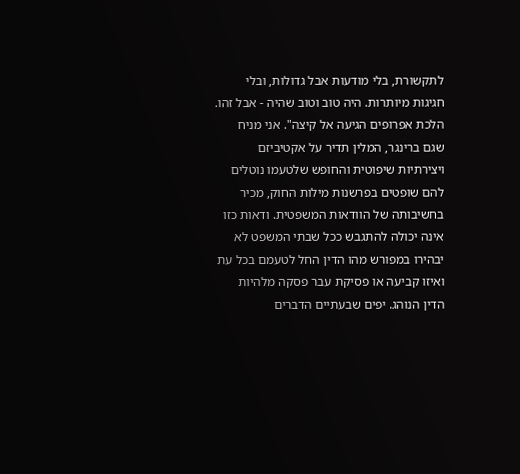לתקשורת, בלי מודעות אבל גדולות, ובלי חגיגות מיותרות. היה טוב וטוב שהיה - אבל זהו. הלכת אפרופים הגיעה אל קיצה". אני מניח שגם ברינגר, המלין תדיר על אקטיביזם ויצירתיות שיפוטית והחופש שלטעמו נוטלים להם שופטים בפרשנות מילות החוק, מכיר בחשיבותה של הוודאות המשפטית. ודאות כזו אינה יכולה להתגבש ככל שבתי המשפט לא יבהירו במפורש מהו הדין החל לטעמם בכל עת ואיזו קביעה או פסיקת עבר פסקה מלהיות הדין הנוהג. יפים שבעתיים הדברים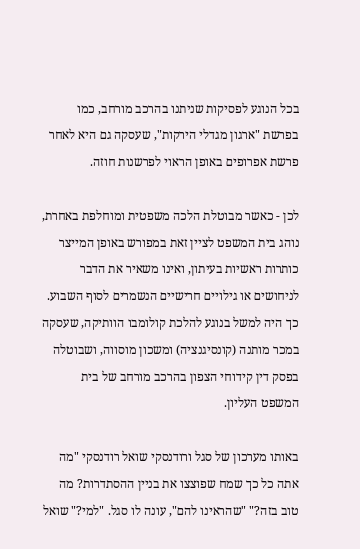בכל הנוגע לפסיקות שניתנו בהרכב מורחב, כמו בפרשת "ארגון מגדלי הירקות", שעסקה גם היא לאחר פרשת אפרופים באופן הראוי לפרשנות חוזה.

לכן - כאשר מבוטלת הלכה משפטית ומוחלפת באחרת, נוהג בית המשפט לציין זאת במפורש באופן המייצר כותרות ראשיות בעיתון, ואינו משאיר את הדבר לניחושים או גילויים חרישיים הנשמרים לסוף השבוע. כך היה למשל בנוגע להלכת קולומבו הוותיקה, שעסקה במכר מותנה (קונסיגנציה) ומשכון מוסווה, ושבוטלה בפסק דין קידוחי הצפון בהרכב מורחב של בית המשפט העליון.

באותו מערכון של סגל ורודנסקי שואל רודנסקי "מה אתה כל כך שמח שפוצצו את בניין ההסתדרות? מה טוב בזה?" "שהראינו להם", עונה לו סגל. "למי?" שואל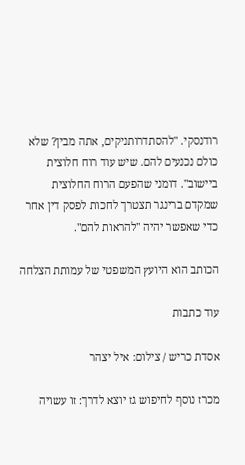רודנסקי. "להסתדרותניקים, אתה מבין? שלא כולם נכנעים להם. שיש עוד רוח חלוצית ביישוב". דומני שהפעם הרוח החלוצית שמקדם ברינגר תצטרך לחכות לפסק דין אחר כדי שאפשר יהיה "להראות להם".

הכותב הוא היועץ המשפטי של עמותת הצלחה

עוד כתבות

אסדת כריש / צילום: איל יצהר

מכרז נוסף לחיפוש גז יוצא לדרך: זו עשויה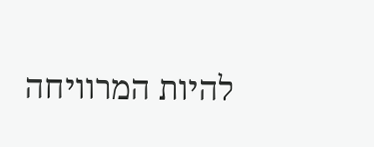להיות המרוויחה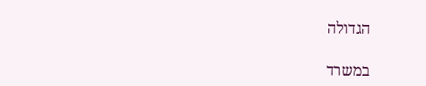הגדולה

במשרד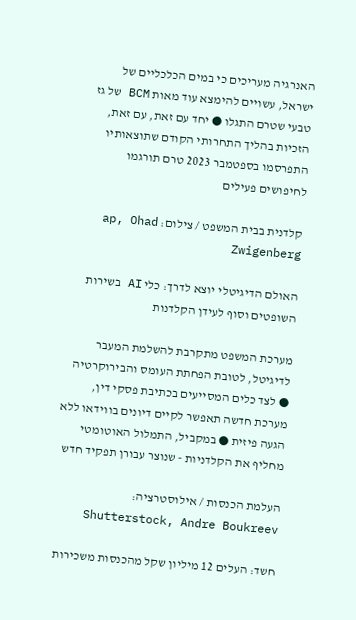האנרגיה מעריכים כי במים הכלכליים של ישראל, עשויים להימצא עוד מאות BCM של גז טבעי שטרם התגלו ● יחד עם זאת, עם זאת, הזכיות בהליך התחרותי הקודם שתוצאותיו התפרסמו בספטמבר 2023 טרם תורגמו לחיפושים פעילים

קלדנית בבית המשפט / צילום: ap, Ohad Zwigenberg

האולם הדיגיטלי יוצא לדרך: כלי AI בשירות השופטים וסוף לעידן הקלדנות

מערכת המשפט מתקרבת להשלמת המעבר לדיגיטל, לטובת הפחתת העומס והבירוקרטיה ● לצד כלים המסייעים בכתיבת פסקי דין, מערכת חדשה תאפשר לקיים דיונים בווידאו ללא הגעה פיזית ● במקביל, התמלול האוטומטי מחליף את הקלדניות - שנוצר עבורן תפקיד חדש

העלמת הכנסות / אילוסטרציה: Shutterstock, Andre Boukreev

חשד: העלים 12 מיליון שקל מהכנסות משכירות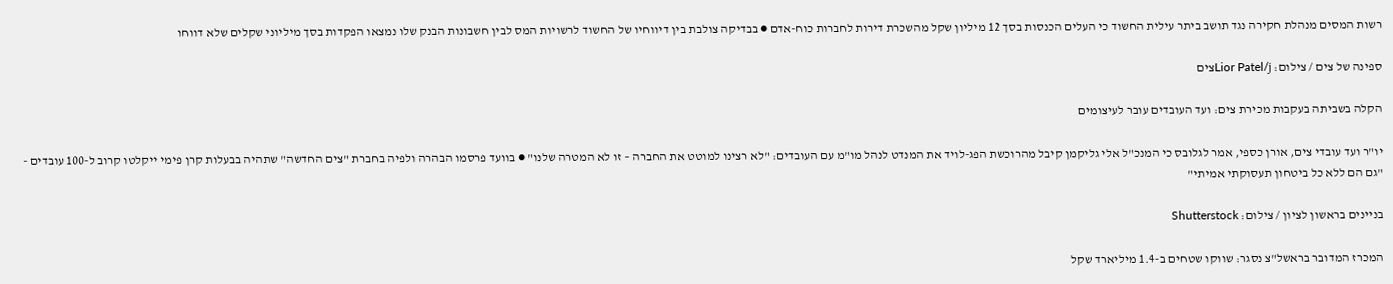רשות המסים מנהלת חקירה נגד תושב ביתר עילית החשוד כי העלים הכנסות בסך 12 מיליון שקל מהשכרת דירות לחברות כוח-אדם ● בבדיקה צולבת בין דיווחיו של החשוד לרשויות המס לבין חשבונות הבנק שלו נמצאו הפקדות בסך מיליוני שקלים שלא דווחו

ספינה של צים / צילום: Lior Patel/jצים

הקלה בשביתה בעקבות מכירת צים: ועד העובדים עובר לעיצומים

יו"ר ועד עובדי צים, אורן כספי, אמר לגלובס כי המנכ"ל אלי גליקמן קיבל מהרוכשת הפג-לויד את המנדט לנהל מו"מ עם העובדים: "לא רצינו למוטט את החברה – זו לא המטרה שלנו" ● בוועד פרסמו הבהרה ולפיה בחברת "צים החדשה" שתהיה בבעלות קרן פימי ייקלטו קרוב ל-100 עובדים - "גם הם ללא כל ביטחון תעסוקתי אמיתי"

בניינים בראשון לציון / צילום: Shutterstock

המכרז המדובר בראשל"צ נסגר: שווקו שטחים ב-1.4 מיליארד שקל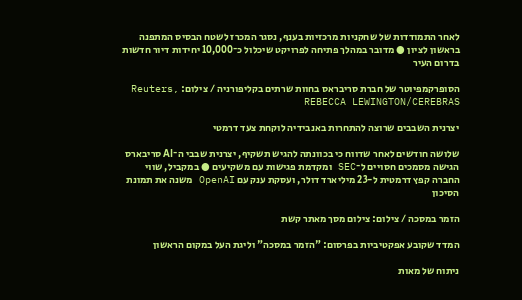לאחר התמודדות של שחקניות מרכזיות בענף, נסגר המכרז לשטח הבסיס המתפנה בראשון לציון ● מדובר במהלך פתיחה לפרויקט שיכלול כ־10,000 יחידות דיור חדשות בדרום העיר

הסופרקמפיוטר של חברת סריבראס בחוות שרתים בקליפורניה / צילום: Reuters, REBECCA LEWINGTON/CEREBRAS

יצרנית השבבים שרוצה להתחרות באנבידיה לוקחת צעד דרמטי

שלושה חודשים לאחר שדווח כי בכוונתה להגיש תשקיף, יצרנית שבבי ה־AI סריבארס הגישה מסמכים חסויים ל־SEC ומקדמת פגישות עם משקיעים ● במקביל, שווי החברה קפץ דרמטית ל-23 מיליארד דולר, ועסקת ענק עם OpenAI משנה את תמונת הסיכון

הזמר במסכה / צילום: צילום מסך מאתר קשת

המדד שקובע אפקטיביות בפרסום: "הזמר במסכה" וליגת העל במקום הראשון

ניתוח של מאות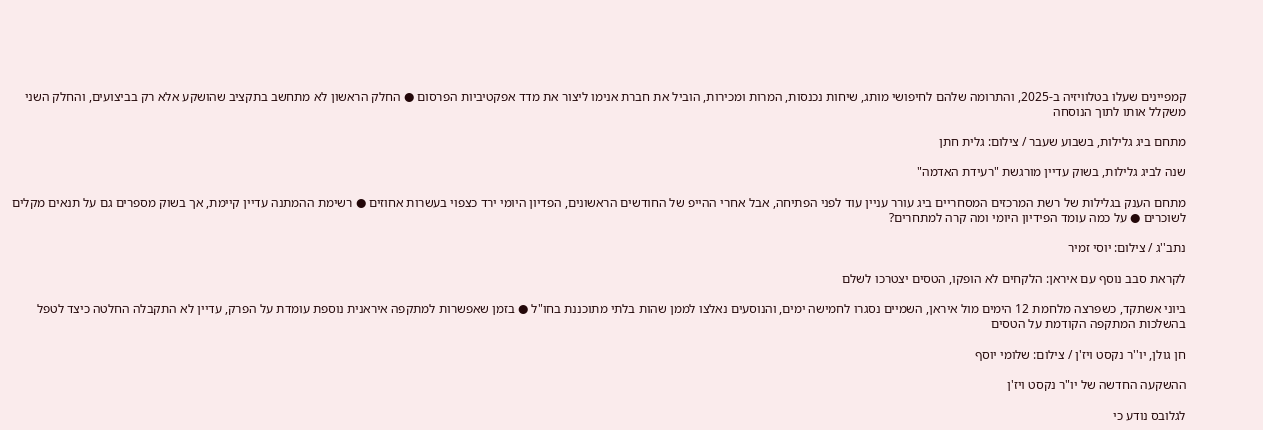קמפיינים שעלו בטלוויזיה ב-2025, והתרומה שלהם לחיפושי מותג, שיחות נכנסות, המרות ומכירות, הוביל את חברת אנימו ליצור את מדד אפקטיביות הפרסום ● החלק הראשון לא מתחשב בתקציב שהושקע אלא רק בביצועים, והחלק השני משקלל אותו לתוך הנוסחה

מתחם ביג גלילות, בשבוע שעבר / צילום: גלית חתן

שנה לביג גלילות, בשוק עדיין מורגשת "רעידת האדמה"

מתחם הענק בגלילות של רשת המרכזים המסחריים ביג עורר עניין עוד לפני הפתיחה, אבל אחרי ההייפ של החודשים הראשונים, הפדיון היומי ירד כצפוי בעשרות אחוזים ● רשימת ההמתנה עדיין קיימת, אך בשוק מספרים גם על תנאים מקלים לשוכרים ● על כמה עומד הפידיון היומי ומה קרה למתחרים?

נתב''ג / צילום: יוסי זמיר

לקראת סבב נוסף עם איראן: הלקחים לא הופקו, הטסים יצטרכו לשלם

ביוני אשתקד, כשפרצה מלחמת 12 הימים מול איראן, השמיים נסגרו לחמישה ימים, והנוסעים נאלצו לממן שהות בלתי מתוכננת בחו"ל ● בזמן שאפשרות למתקפה איראנית נוספת עומדת על הפרק, עדיין לא התקבלה החלטה כיצד לטפל בהשלכות המתקפה הקודמת על הטסים

חן גולן, יו''ר נקסט ויז'ן / צילום: שלומי יוסף

ההשקעה החדשה של יו"ר נקסט ויז'ן

לגלובס נודע כי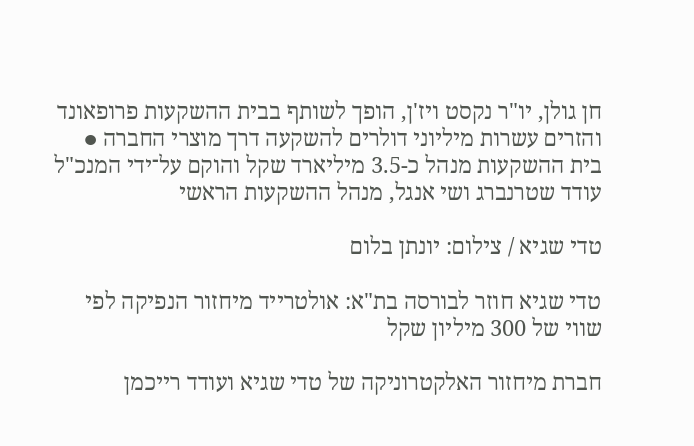חן גולן, יו"ר נקסט ויז'ן, הופך לשותף בבית ההשקעות פרופאונד והזרים עשרות מיליוני דולרים להשקעה דרך מוצרי החברה ● בית ההשקעות מנהל כ-3.5 מיליארד שקל והוקם על־ידי המנכ"ל עודד שטרנברג ושי אנגל, מנהל ההשקעות הראשי

טדי שגיא / צילום: יונתן בלום

טדי שגיא חוזר לבורסה בת"א: אולטרייד מיחזור הנפיקה לפי שווי של 300 מיליון שקל

חברת מיחזור האלקטרוניקה של טדי שגיא ועודד רייכמן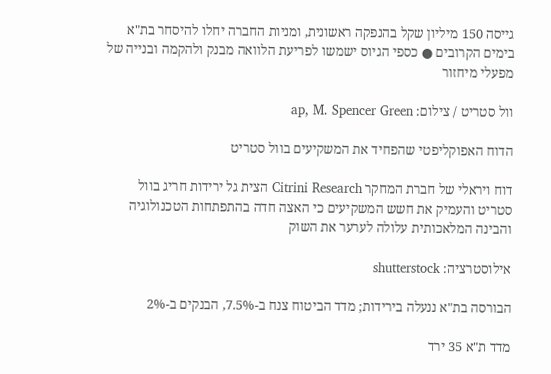גייסה 150 מיליון שקל בהנפקה ראשונית, ומניות החברה יחלו להיסחר בת"א בימים הקרובים ● כספי הגיוס ישמשו לפריעת הלוואה מבנק ולהקמה ובנייה של מפעלי מיחזור

וול סטריט / צילום: ap, M. Spencer Green

הדוח האפוקליפטי שהפחיד את המשקיעים בוול סטריט

דוח ויראלי של חברת המחקר Citrini Research הצית גל ירידות חריג בוול סטריט והעמיק את חשש המשקיעים כי האצה חדה בהתפתחות הטכנולוגיה והבינה המלאכותית עלולה לערער את השוק

אילוסטרציה: shutterstock

הבורסה בת"א ננעלה בירידות; מדד הביטוח צנח ב-7.5%, הבנקים ב-2%

מדד ת"א 35 ירד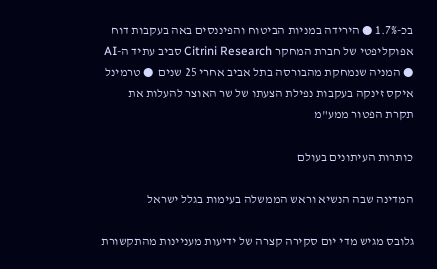בכ-1.7% ● הירידה במניות הביטוח והפיננסים באה בעקבות דוח אפוקליפטי של חברת המחקר Citrini Research סביב עתיד ה-AI ● המניה שנמחקת מהבורסה בתל אביב אחרי 25 שנים  ● טרמינל איקס זינקה בעקבות נפילת הצעתו של שר האוצר להעלות את תקרת הפטור ממע"מ

כותרות העיתונים בעולם

המדינה שבה הנשיא וראש הממשלה בעימות בגלל ישראל

גלובס מגיש מדי יום סקירה קצרה של ידיעות מעניינות מהתקשורת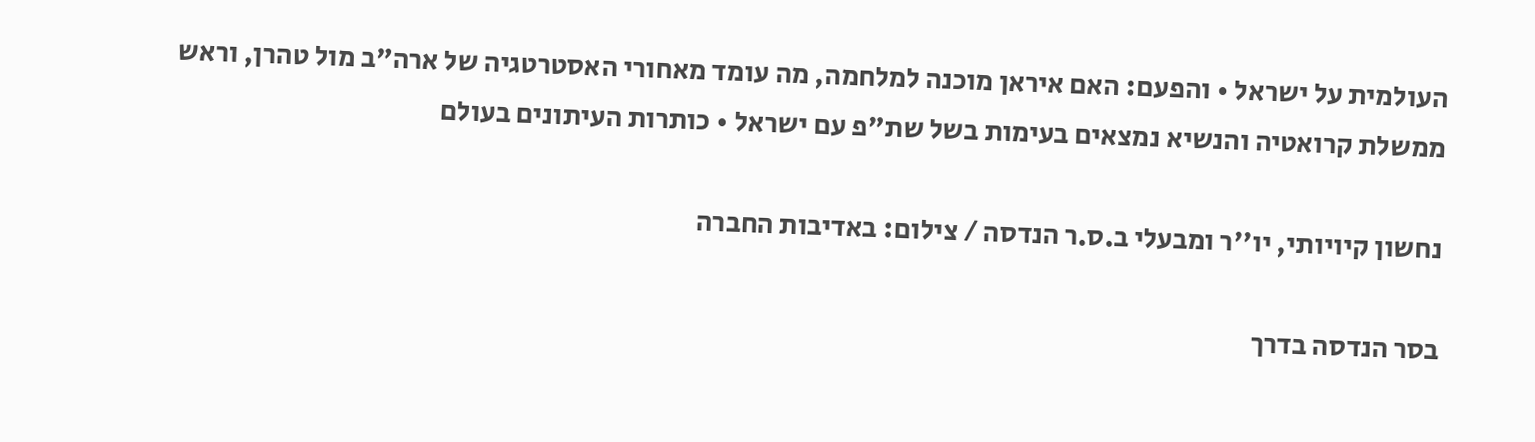העולמית על ישראל • והפעם: האם איראן מוכנה למלחמה, מה עומד מאחורי האסטרטגיה של ארה"ב מול טהרן, וראש ממשלת קרואטיה והנשיא נמצאים בעימות בשל שת"פ עם ישראל • כותרות העיתונים בעולם

נחשון קיויותי, יו''ר ומבעלי ב.ס.ר הנדסה / צילום: באדיבות החברה

בסר הנדסה בדרך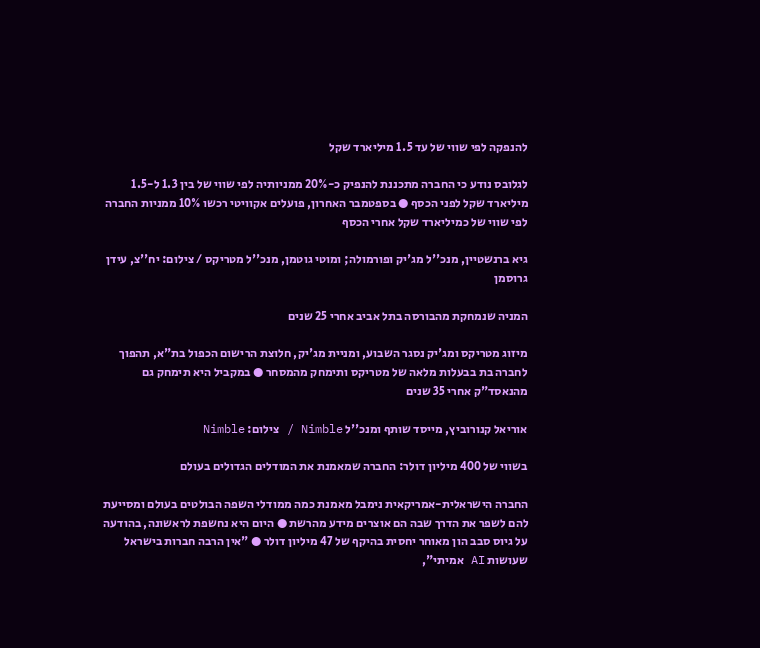להנפקה לפי שווי של עד 1.5 מיליארד שקל

לגלובס נודע כי החברה מתכננת להנפיק כ-20% ממניותיה לפי שווי של בין 1.3 ל-1.5 מיליארד שקל לפני הכסף ● בספטמבר האחרון, פועלים אקוויטי רכשו 10% ממניות החברה לפי שווי של כמיליארד שקל אחרי הכסף

גיא ברנשטיין, מנכ''ל מג'יק ופורמולה; ומוטי גוטמן, מנכ''ל מטריקס / צילום: יח''צ, עידן גרוסמן

המניה שנמחקת מהבורסה בתל אביב אחרי 25 שנים

מיזוג מטריקס ומג'יק נסגר השבוע, ומניית מג'יק, חלוצת הרישום הכפול בת"א, תהפוך לחברה בת בבעלות מלאה של מטריקס ותימחק מהמסחר ● במקביל היא תימחק גם מהנאסד"ק אחרי 35 שנים

אוריאל קנורוביץ, מייסד שותף ומנכ''ל Nimble / צילום: Nimble

בשווי של 400 מיליון דולר: החברה שמאמנת את המודלים הגדולים בעולם

החברה הישראלית-אמריקאית נימבל מאמנת כמה ממודלי השפה הבולטים בעולם ומסייעת להם לשפר את הדרך שבה הם אוצרים מידע מהרשת ● היום היא נחשפת לראשונה, בהודעה על גיוס סבב הון מאוחר יחסית בהיקף של 47 מיליון דולר ● "אין הרבה חברות בישראל שעושות AI אמיתי",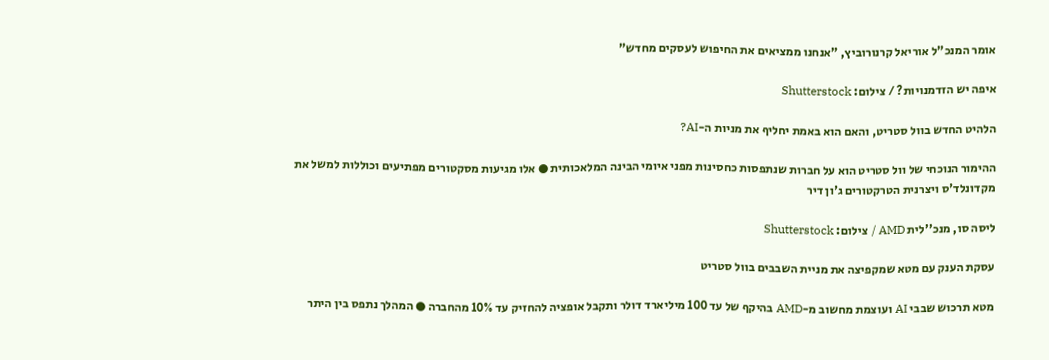אומר המנכ"ל אוריאל קרנורוביץ, "אנחנו ממציאים את החיפוש לעסקים מחדש"

איפה יש הזדמנויות? / צילום: Shutterstock

הלהיט החדש בוול סטריט, והאם הוא באמת יחליף את מניות ה-AI?

ההימור הנוכחי של וול סטריט הוא על חברות שנתפסות כחסינות מפני איומי הבינה המלאכותית ● אלו מגיעות מסקטורים מפתיעים וכוללות למשל את מקדונלד'ס ויצרנית הטרקטורים ג'ון דיר

ליסה סו, מנכ''לית AMD / צילום: Shutterstock

עסקת הענק עם מטא שמקפיצה את מניית השבבים בוול סטריט

מטא תרכוש שבבי AI ועוצמת מחשוב מ-AMD בהיקף של עד 100 מיליארד דולר ותקבל אופציה להחזיק עד 10% מהחברה ● המהלך נתפס בין היתר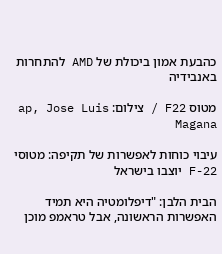כהבעת אמון ביכולת של AMD להתחרות באנבידיה

מטוס F22 / צילום: ap, Jose Luis Magana

עיבוי כוחות לאפשרות של תקיפה: מטוסי F-22 יוצבו בישראל

הבית הלבן: "דיפלומטיה היא תמיד האפשרות הראשונה, אבל טראמפ מוכן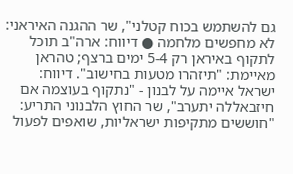גם להשתמש בכוח קטלני", שר ההגנה האיראני: לא מחפשים מלחמה ● דיווח: ארה"ב תוכל לתקוף באיראן רק 5-4 ימים ברצף; טהראן מאיימת: "תיזהרו מטעות בחישוב". דיווח: ישראל איימה על לבנון - "נתקוף בעוצמה אם חיזבאללה יתערב", שר החוץ הלבנוני התריע: "חוששים מתקיפות ישראליות, שואפים לפעול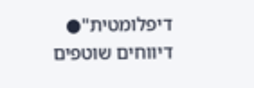דיפלומטית"● דיווחים שוטפים